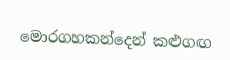මොරගහකන්දෙන් කළුගඟ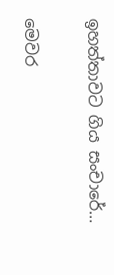ඉහත්තාවට ගිය සංචාරේ…

මෙවර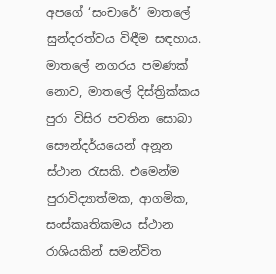අපගේ ‘සංචාරේ’ මාතලේ සුන්දරත්වය විඳීම සඳහාය. මාතලේ නගරය පමණක් නොව, මාතලේ දිස්ත්‍රික්කය පුරා විසිර පවතින සොබා සෞන්දර්යයෙන් අනූන ස්ථාන රැසකි. එමෙන්ම පුරාවිද්‍යාත්මක, ආගමික, සංස්කෘතිකමය ස්ථාන රාශියකින් සමන්විත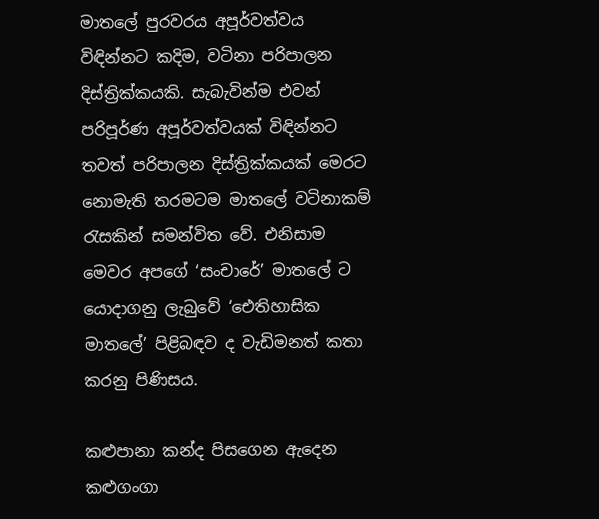මාතලේ පුරවරය අපූර්වත්වය විඳින්නට කදිම, වටිනා පරිපාලන දිස්ත්‍රික්කයකි. සැබැවින්ම එවන් පරිපූර්ණ අපූර්වත්වයක් විඳින්නට තවත් පරිපාලන දිස්ත්‍රික්කයක් මෙරට නොමැති තරමටම මාතලේ වටිනාකම් රැසකින් සමන්විත වේ. එනිසාම මෙවර අපගේ ‘සංචාරේ’ මාතලේ ට යොදාගනු ලැබුවේ ‘ඓතිහාසික මාතලේ’ පිළිබඳව ද වැඩිමනත් කතා කරනු පිණිසය.

කළුපානා කන්ද පිසගෙන ඇදෙන කළුගංගා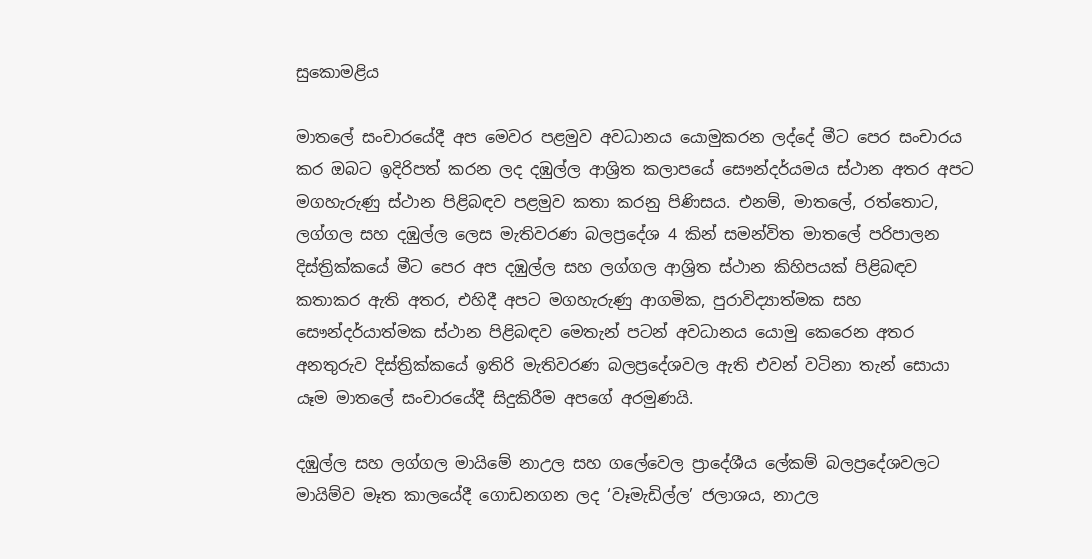සුකොමළිය

මාතලේ සංචාරයේදී අප මෙවර පළමුව අවධානය යොමුකරන ලද්දේ මීට පෙර සංචාරය කර ඔබට ඉදිරිපත් කරන ලද දඹුල්ල ආශ්‍රිත කලාපයේ සෞන්දර්යමය ස්ථාන අතර අපට මගහැරුණු ස්ථාන පිළිබඳව පළමුව කතා කරනු පිණිසය. එනම්, මාතලේ, රත්තොට, ලග්ගල සහ දඹුල්ල ලෙස මැතිවරණ බලප්‍රදේශ 4 කින් සමන්විත මාතලේ පරිපාලන දිස්ත්‍රික්කයේ මීට පෙර අප දඹුල්ල සහ ලග්ගල ආශ්‍රිත ස්ථාන කිහිපයක් පිළිබඳව කතාකර ඇති අතර, එහිදී අපට මගහැරුණු ආගමික, පුරාවිද්‍යාත්මක සහ සෞන්දර්යාත්මක ස්ථාන පිළිබඳව මෙතැන් පටන් අවධානය යොමු කෙරෙන අතර අනතුරුව දිස්ත්‍රික්කයේ ඉතිරි මැතිවරණ බලප්‍රදේශවල ඇති එවන් වටිනා තැන් සොයා යෑම මාතලේ සංචාරයේදී සිදුකිරීම අපගේ අරමුණයි.

දඹුල්ල සහ ලග්ගල මායිමේ නාඋල සහ ගලේවෙල ප්‍රාදේශීය ලේකම් බලප්‍රදේශවලට මායිම්ව මෑත කාලයේදී ගොඩනගන ලද ‘වෑමැඩිල්ල’ ජලාශය, නාඋල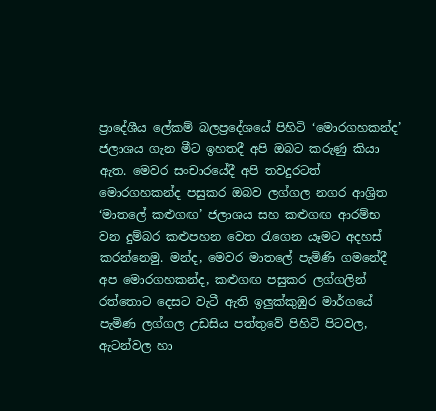ප්‍රාදේශීය ලේකම් බලප්‍රදේශයේ පිහිටි ‘මොරගහකන්ද’ ජලාශය ගැන මීට ඉහතදී අපි ඔබට කරුණු කියා ඇත. මෙවර සංචාරයේදී අපි තවදුරටත් මොරගහකන්ද පසුකර ඔබව ලග්ගල නගර ආශ්‍රිත ‘මාතලේ කළුගඟ’ ජලාශය සහ කළුගඟ ආරම්භ වන දුම්බර කළුපහන වෙත රැගෙන යෑමට අදහස් කරන්නෙමු. මන්ද, මෙවර මාතලේ පැමිණි ගමනේදී අප මොරගහකන්ද, කළුගඟ පසුකර ලග්ගලින් රත්තොට දෙසට වැටී ඇති ඉලුක්කුඹුර මාර්ගයේ පැමිණ ලග්ගල උඩසිය පත්තුවේ පිහිටි පිටවල, ඇටන්වල හා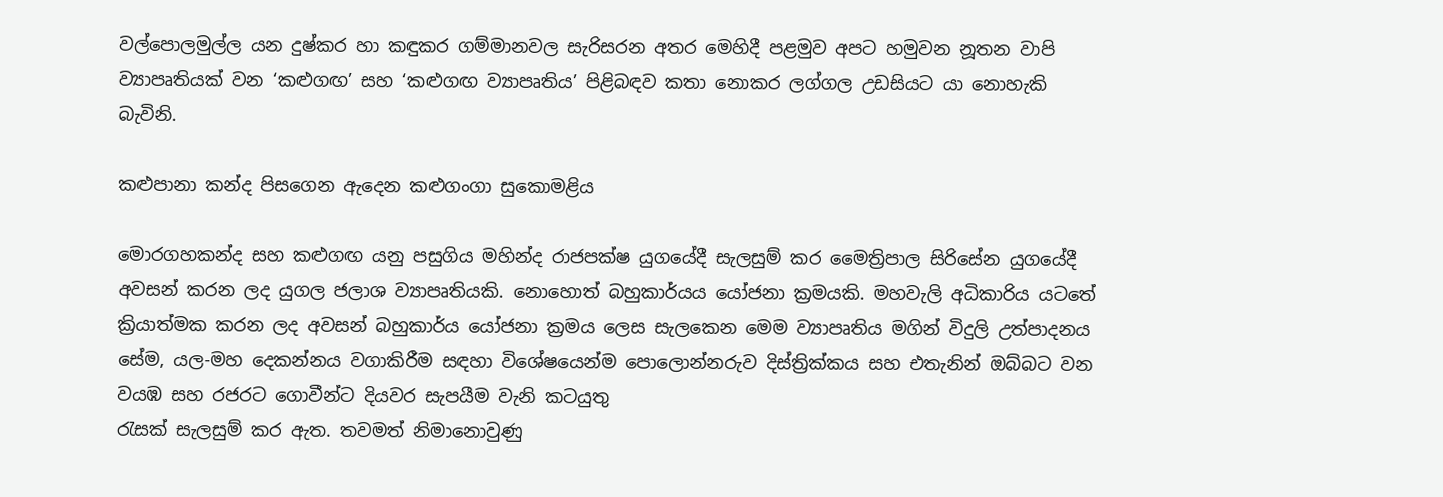වල්පොලමුල්ල යන දුෂ්කර හා කඳුකර ගම්මානවල සැරිසරන අතර මෙහිදී පළමුව අපට හමුවන නූතන වාපි ව්‍යාපෘතියක් වන ‘කළුගඟ’ සහ ‘කළුගඟ ව්‍යාපෘතිය’ පිළිබඳව කතා නොකර ලග්ගල උඩසියට යා නොහැකි බැවිනි.

කළුපානා කන්ද පිසගෙන ඇදෙන කළුගංගා සුකොමළිය

මොරගහකන්ද සහ කළුගඟ යනු පසුගිය මහින්ද රාජපක්ෂ යුගයේදී සැලසුම් කර මෛත්‍රිපාල සිරිසේන යුගයේදී අවසන් කරන ලද යුගල ජලාශ ව්‍යාපෘතියකි. නොහොත් බහුකාර්යය යෝජනා ක්‍රමයකි. මහවැලි අධිකාරිය යටතේ ක්‍රියාත්මක කරන ලද අවසන් බහුකාර්ය යෝජනා ක්‍රමය ලෙස සැලකෙන මෙම ව්‍යාපෘතිය මගින් විදුලි උත්පාදනය සේම, යල-මහ දෙකන්නය වගාකිරීම සඳහා විශේෂයෙන්ම පොලොන්නරුව දිස්ත්‍රික්කය සහ එතැනින් ඔබ්බට වන වයඹ සහ රජරට ගොවීන්ට දියවර සැපයීම වැනි කටයුතු
රැසක් සැලසුම් කර ඇත. තවමත් නිමානොවුණු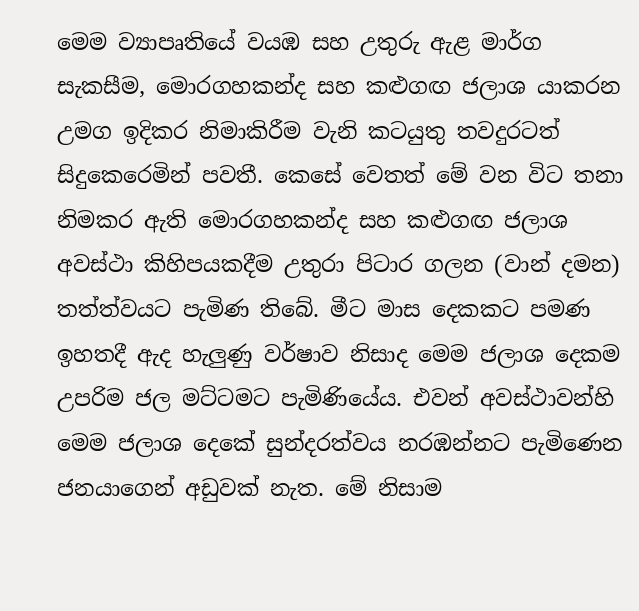මෙම ව්‍යාපෘතියේ වයඹ සහ උතුරු ඇළ මාර්ග සැකසීම, මොරගහකන්ද සහ කළුගඟ ජලාශ යාකරන උමග ඉදිකර නිමාකිරීම වැනි කටයුතු තවදුරටත් සිදුකෙරෙමින් පවතී. කෙසේ වෙතත් මේ වන විට තනා නිමකර ඇති මොරගහකන්ද සහ කළුගඟ ජලාශ අවස්ථා කිහිපයකදීම උතුරා පිටාර ගලන (වාන් දමන) තත්ත්වයට පැමිණ තිබේ. මීට මාස දෙකකට පමණ ඉහතදී ඇද හැලුණු වර්ෂාව නිසාද මෙම ජලාශ දෙකම උපරිම ජල මට්ටමට පැමිණියේය. එවන් අවස්ථාවන්හි මෙම ජලාශ දෙකේ සුන්දරත්වය නරඹන්නට පැමිණෙන ජනයාගෙන් අඩුවක් නැත. මේ නිසාම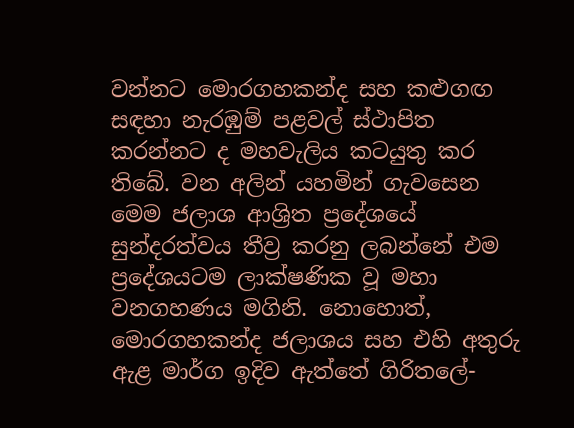වන්නට මොරගහකන්ද සහ කළුගඟ සඳහා නැරඹුම් පළවල් ස්ථාපිත කරන්නට ද මහවැලිය කටයුතු කර තිබේ. වන අලින් යහමින් ගැවසෙන මෙම ජලාශ ආශ්‍රිත ප්‍රදේශයේ සුන්දරත්වය තීව්‍ර කරනු ලබන්නේ එම ප්‍රදේශයටම ලාක්ෂණික වූ මහා වනගහණය මගිනි. නොහොත්, මොරගහකන්ද ජලාශය සහ එහි අතුරු ඇළ මාර්ග ඉදිව ඇත්තේ ගිරිතලේ-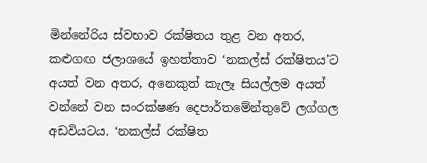මින්නේරිය ස්වභාව රක්ෂිතය තුළ වන අතර, කළුගඟ ජලාශයේ ඉහත්තාව ‘නකල්ස් රක්ෂිතය’ට අයත් වන අතර, අනෙකුත් කැලෑ සියල්ලම අයත් වන්නේ වන සංරක්ෂණ දෙපාර්තමේන්තුවේ ලග්ගල අඩවියටය. ‘නකල්ස් රක්ෂිත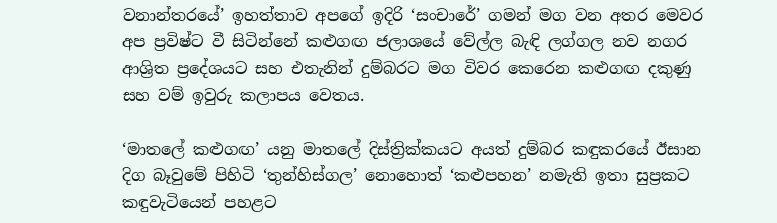වනාන්තරයේ’ ඉහත්තාව අපගේ ඉදිරි ‘සංචාරේ’ ගමන් මග වන අතර මෙවර අප ප්‍රවිෂ්ට වී සිටින්නේ කළුගඟ ජලාශයේ වේල්ල බැඳි ලග්ගල නව නගර ආශ්‍රිත ප්‍රදේශයට සහ එතැනින් දුම්බරට මග විවර කෙරෙන කළුගඟ දකුණු සහ වම් ඉවුරු කලාපය වෙතය.

‘මාතලේ කළුගඟ’ යනු මාතලේ දිස්ත්‍රික්කයට අයත් දුම්බර කඳුකරයේ ඊසාන දිග බෑවුමේ පිහිටි ‘තුන්හිස්ගල’ නොහොත් ‘කළුපහන’ නමැති ඉතා සුප්‍රකට කඳුවැටියෙන් පහළට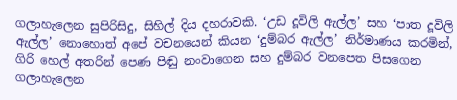ගලාහැලෙන සුපිරිසිදු, සිහිල් දිය දහරාවකි. ‘උඩ දූවිලි ඇල්ල’ සහ ‘පාත දූවිලි ඇල්ල’ නොහොත් අපේ වචනයෙන් කියන ‘දුම්බර ඇල්ල’ නිර්මාණය කරමින්, ගිරි හෙල් අතරින් පෙණ පිඬු නංවාගෙන සහ දුම්බර වනපෙත පිසගෙන ගලාහැලෙන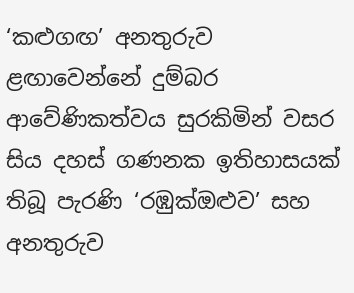‘කළුගඟ’ අනතුරුව ළඟාවෙන්නේ දුම්බර ආවේණිකත්වය සුරකිමින් වසර සිය දහස් ගණනක ඉතිහාසයක් තිබූ පැරණි ‘රඹුක්ඔළුව’ සහ අනතුරුව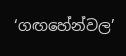‘ගඟහේන්වල’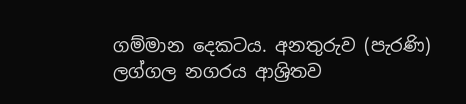ගම්මාන දෙකටය. අනතුරුව (පැරණි) ලග්ගල නගරය ආශ්‍රිතව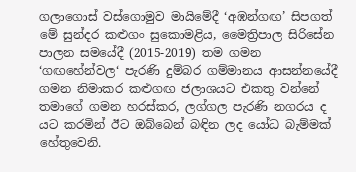ගලාගොස් වස්ගොමුව මායිමේදී ‘අඹන්ගඟ’ සිපගත් මේ සුන්දර කළුගං සුකොමළිය, මෛත්‍රිපාල සිරිසේන පාලන සමයේදී (2015-2019) තම ගමන ‘ගඟහේන්වල‘ පැරණි දුම්බර ගම්මානය ආසන්නයේදී ගමන නිමාකර කළුගඟ ජලාශයට එකතු වන්නේ තමාගේ ගමන හරස්කර, ලග්ගල පැරණි නගරය ද යට කරමින් ඊට ඔබ්බෙන් බඳින ලද යෝධ බැම්මක් හේතුවෙනි.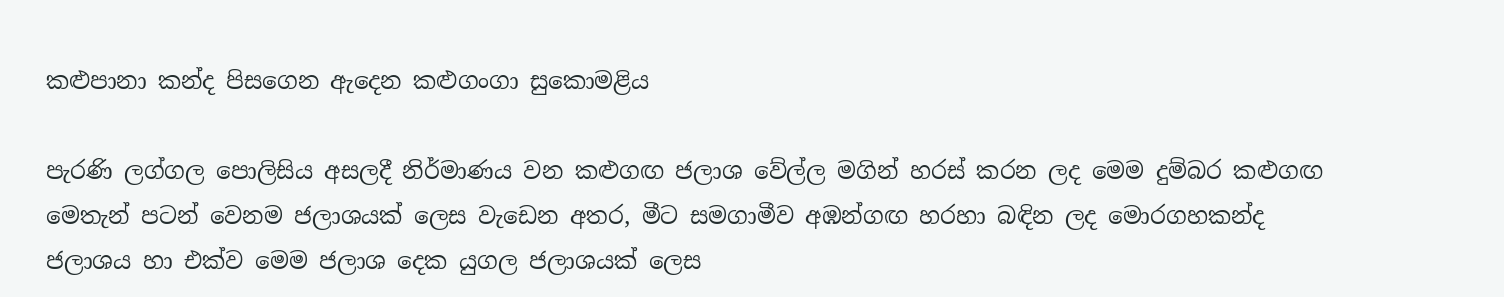කළුපානා කන්ද පිසගෙන ඇදෙන කළුගංගා සුකොමළිය

පැරණි ලග්ගල පොලිසිය අසලදී නිර්මාණය වන කළුගඟ ජලාශ වේල්ල මගින් හරස් කරන ලද මෙම දුම්බර කළුගඟ මෙතැන් පටන් වෙනම ජලාශයක් ලෙස වැඩෙන අතර, මීට සමගාමීව අඹන්ගඟ හරහා බඳින ලද මොරගහකන්ද ජලාශය හා එක්ව මෙම ජලාශ දෙක යුගල ජලාශයක් ලෙස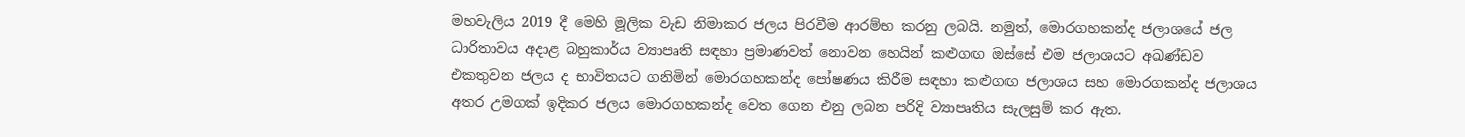මහවැලිය 2019 දී මෙහි මූලික වැඩ නිමාකර ජලය පිරවීම ආරම්භ කරනු ලබයි. නමුත්, මොරගහකන්ද ජලාශයේ ජල ධාරිතාවය අදාළ බහුකාර්ය ව්‍යාපෘති සඳහා ප්‍රමාණවත් නොවන හෙයින් කළුගඟ ඔස්සේ එම ජලාශයට අඛණ්ඩව එකතුවන ජලය ද භාවිතයට ගනිමින් මොරගහකන්ද පෝෂණය කිරීම සඳහා කළුගඟ ජලාශය සහ මොරගකන්ද ජලාශය අතර උමගක් ඉදිකර ජලය මොරගහකන්ද වෙත ගෙන එනු ලබන පරිදි ව්‍යාපෘතිය සැලසුම් කර ඇත.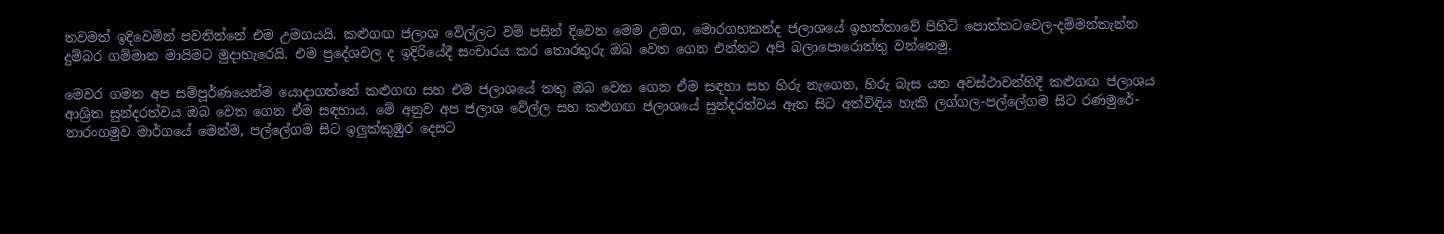තවමත් ඉදිවෙමින් පවතින්නේ එම උමගයයි. කළුගඟ ජලාශ වේල්ලට වම් පසින් දිවෙන මෙම උමග, මොරගහකන්ද ජලාශයේ ඉහත්තාවේ පිහිටි පොත්තටවෙල-දම්මන්තැන්න දුම්බර ගම්මාන මායිමට මුදාහැරෙයි. එම ප්‍රදේශවල ද ඉදිරියේදී සංචාරය කර තොරතුරු ඔබ වෙත ගෙන එන්නට අපි බලාපොරොත්තු වන්නෙමු.

මෙවර ගමන අප සම්පූර්ණයෙන්ම යොදාගත්තේ කළුගඟ සහ එම ජලාශයේ තතු ඔබ වෙත ගෙන ඒම සඳහා සහ හිරු නැගෙන, හිරු බැස යන අවස්ථාවන්හිදී කළුගඟ ජලාශය ආශ්‍රිත සුන්දරත්වය ඔබ වෙත ගෙන ඒම සඳහාය. මේ අනුව අප ජලාශ වේල්ල සහ කළුගඟ ජලාශයේ සුන්දරත්වය ඈත සිට අත්විඳිය හැකි ලග්ගල-පල්ලේගම සිට රණමුරේ-නාරංගමුව මාර්ගයේ මෙන්ම, පල්ලේගම සිට ඉලුක්කුඹුර දෙසට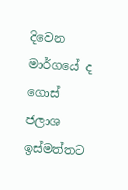දිවෙන මාර්ගයේ ද ගොස් ජලාශ ඉස්මත්තට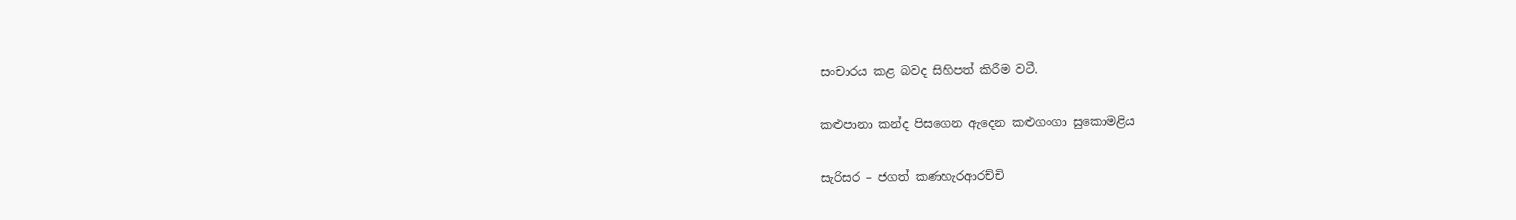සංචාරය කළ බවද සිහිපත් කිරීම වටී.

කළුපානා කන්ද පිසගෙන ඇදෙන කළුගංගා සුකොමළිය

සැරිසර – ජගත් කණහැරආරච්චි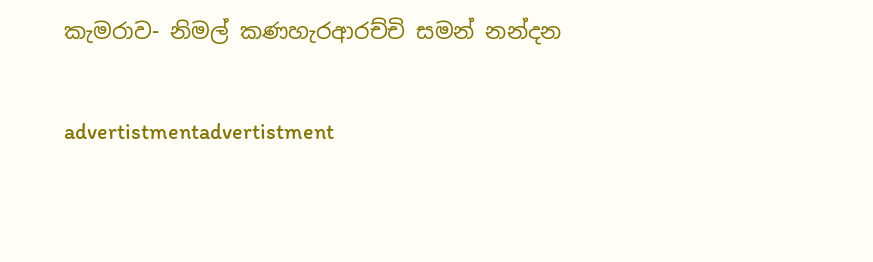කැමරාව- නිමල් කණහැරආරච්චි සමන් නන්දන

advertistmentadvertistment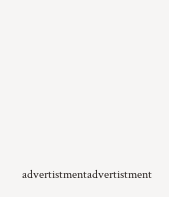advertistmentadvertistment